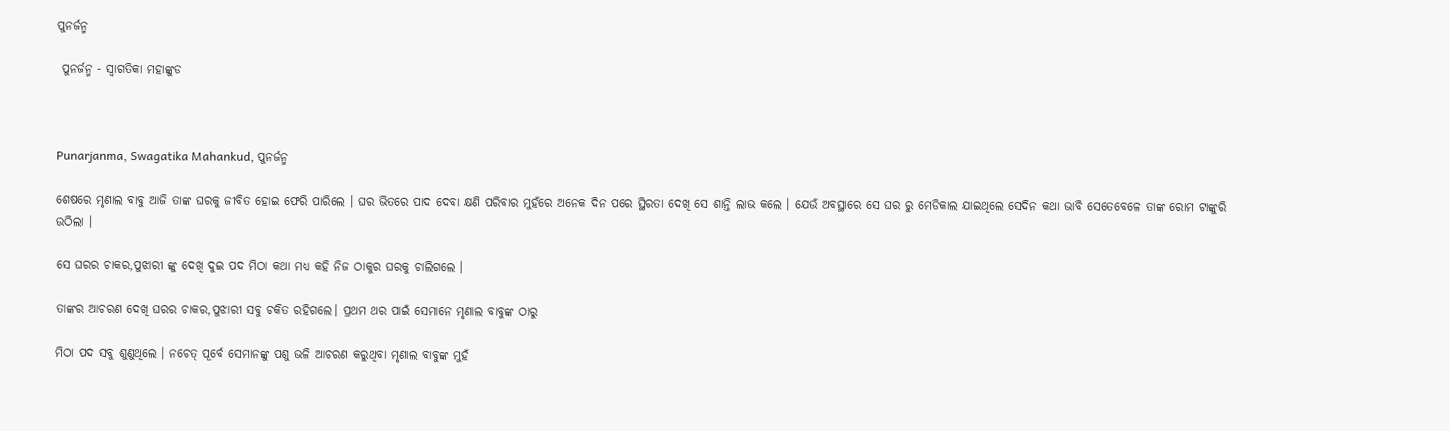ପୁନର୍ଜନ୍ମ

 ପୁନର୍ଜନ୍ମ - ସ୍ୱାଗତିକା ମହାଙ୍କୁଡ



Punarjanma, Swagatika Mahankud, ପୁନର୍ଜନ୍ମ

ଶେଷରେ ମୃଣାଲ ବାବୁ ଆଜି ତାଙ୍କ ଘରକୁ ଜୀବିତ ହୋଇ ଫେରି ପାରିଲେ । ଘର ଭିତରେ ପାଦ ଦେବା କ୍ଷଣି ପରିବାର ମୁହଁରେ ଅନେକ ଦିନ ପରେ ସ୍ଥିରତା ଦେଖି ସେ ଶାନ୍ତି ଲାଭ କଲେ । ଯେଉଁ ଅବସ୍ଥାରେ ସେ ଘର ରୁ ମେଡିକାଲ ଯାଇଥିଲେ ସେଦିନ କଥା ଭାବି ସେତେବେଳେ ତାଙ୍କ ରୋମ ଟାଙ୍କୁରି ଉଠିଲା ।

ସେ ଘରର ଚାକର,ପୁଝାରୀ ଙ୍କୁ ଦେଖି ଦୁଇ ପଦ ମିଠା କଥା ମଧ୍ୟ କହି ନିଜ ଠାକୁର ଘରକୁ ଚାଲିଗଲେ ।

ତାଙ୍କର ଆଚରଣ ଦେଖି ଘରର ଚାକର,ପୁଝାରୀ ସବୁ ଚକିତ ରହିଗଲେ। ପ୍ରଥମ ଥର ପାଇଁ ସେମାନେ ମୃଣାଲ ବାବୁଙ୍କ ଠାରୁ

ମିଠା ପଦ ସବୁ ଶୁଣୁଥିଲେ । ନଚେତ୍ ପୂର୍ବେ ସେମାନଙ୍କୁ ପଶୁ ଭଳି ଆଚରଣ କରୁଥିବା ମୃଣାଲ ବାବୁଙ୍କ ମୁହଁ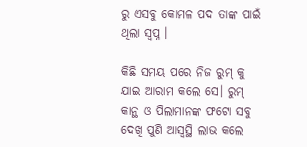ରୁ ଏସବୁ କୋମଳ ପଦ ତାଙ୍କ ପାଇଁ ଥିଲା ସ୍ଵପ୍ନ ।

କିଛି ସମୟ ପରେ ନିଜ ରୁମ୍ କୁ ଯାଇ ଆରାମ କଲେ ସେ। ରୁମ୍ କାନ୍ଥ ଓ ପିଲାମାନଙ୍କ ଫଟୋ ସବୁ ଦେଖି ପୁଣି ଆସ୍ବସ୍ଥି ଲାଭ କଲେ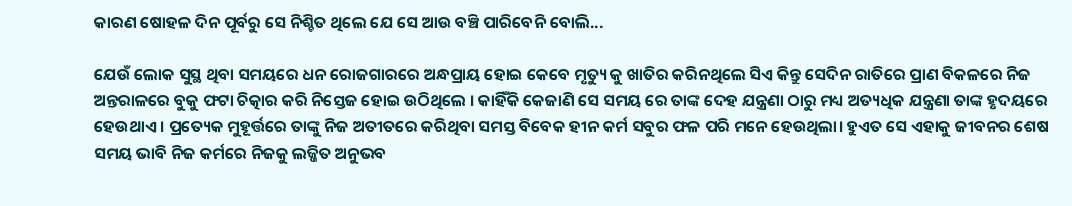କାରଣ ଷୋହଳ ଦିନ ପୂର୍ବରୁ ସେ ନିଶ୍ଚିତ ଥିଲେ ଯେ ସେ ଆଉ ବଞ୍ଚି ପାରିବେନି ବୋଲି...

ଯେଉଁ ଲୋକ ସୁସ୍ଥ ଥିବା ସମୟରେ ଧନ ରୋଜଗାରରେ ଅନ୍ଧପ୍ରାୟ ହୋଇ କେବେ ମୃତ୍ୟୁ କୁ ଖାତିର କରିନଥିଲେ ସିଏ କିନ୍ତୁ ସେଦିନ ରାତିରେ ପ୍ରାଣ ବିକଳରେ ନିଜ ଅନ୍ତରାଳରେ ବୁକୁ ଫଟା ଚିତ୍କାର କରି ନିସ୍ତେଜ ହୋଇ ଉଠିଥିଲେ । କାହିଁକି କେଜାଣି ସେ ସମୟ ରେ ତାଙ୍କ ଦେହ ଯନ୍ତ୍ରଣା ଠାରୁ ମଧ୍ୟ ଅତ୍ୟଧିକ ଯନ୍ତ୍ରଣା ତାଙ୍କ ହୃଦୟରେ ହେଉଥାଏ । ପ୍ରତ୍ୟେକ ମୁହୂର୍ତ୍ତରେ ତାଙ୍କୁ ନିଜ ଅତୀତରେ କରିଥିବା ସମସ୍ତ ବିବେକ ହୀନ କର୍ମ ସବୁର ଫଳ ପରି ମନେ ହେଉଥିଲା। ହୁଏତ ସେ ଏହାକୁ ଜୀବନର ଶେଷ ସମୟ ଭାବି ନିଜ କର୍ମରେ ନିଜକୁ ଲଜ୍ଜିତ ଅନୁଭବ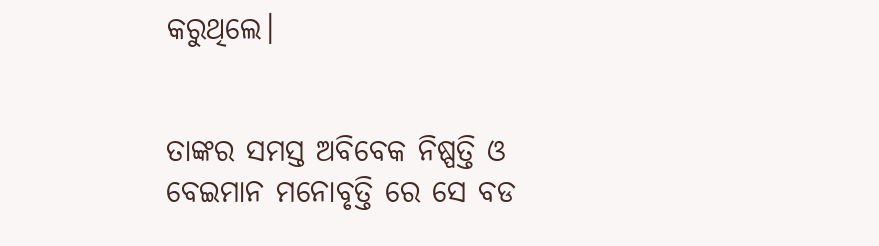କରୁଥିଲେ।


ତାଙ୍କର ସମସ୍ତ ଅବିବେକ ନିଷ୍ପତ୍ତି ଓ ବେଇମାନ ମନୋବୃତ୍ତି ରେ ସେ ବଡ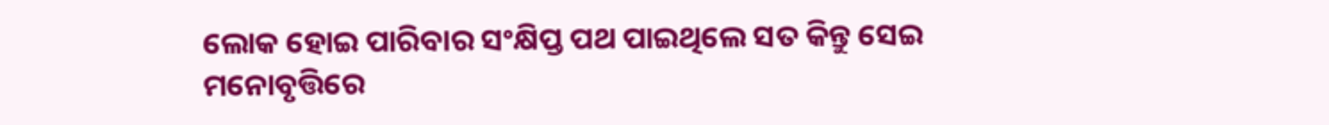ଲୋକ ହୋଇ ପାରିବାର ସଂକ୍ଷିପ୍ତ ପଥ ପାଇଥିଲେ ସତ କିନ୍ତୁ ସେଇ ମନୋବୃତ୍ତିରେ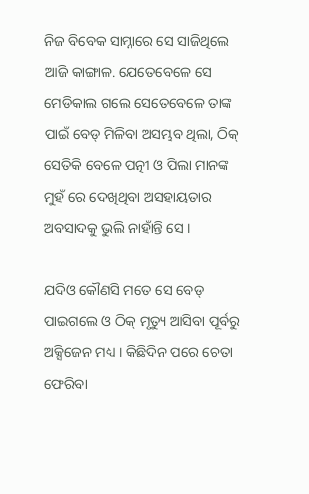ନିଜ ବିବେକ ସାମ୍ନାରେ ସେ ସାଜିଥିଲେ ଆଜି କାଙ୍ଗାଳ. ଯେତେବେଳେ ସେ ମେଡିକାଲ ଗଲେ ସେତେବେଳେ ତାଙ୍କ ପାଇଁ ବେଡ୍ ମିଳିବା ଅସମ୍ଭବ ଥିଲା, ଠିକ୍ ସେତିକି ବେଳେ ପତ୍ନୀ ଓ ପିଲା ମାନଙ୍କ ମୁହଁ ରେ ଦେଖିଥିବା ଅସହାୟତାର ଅବସାଦକୁ ଭୁଲି ନାହାଁନ୍ତି ସେ ।

ଯଦିଓ କୌଣସି ମତେ ସେ ବେଡ୍ ପାଇଗଲେ ଓ ଠିକ୍ ମୃତ୍ୟୁ ଆସିବା ପୂର୍ବରୁ ଅକ୍ସିଜେନ ମଧ୍ୟ । କିଛିଦିନ ପରେ ଚେତା ଫେରିବା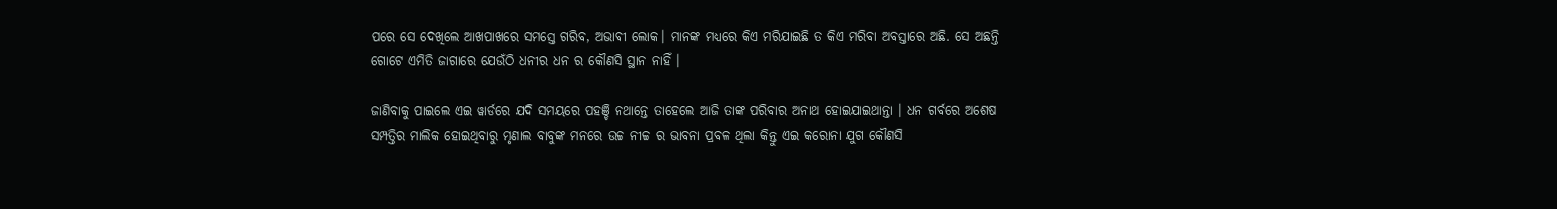ପରେ ସେ ଦେଖିଲେ ଆଖପାଖରେ ସମସ୍ତେ ଗରିବ, ଅଭାବୀ ଲୋକ। ମାନଙ୍କ ମଧ୍ୟରେ କିଏ ମରିଯାଇଛି ତ କିଏ ମରିବା ଅବସ୍ତାରେ ଅଛି. ସେ ଅଛନ୍ତି ଗୋଟେ ଏମିତି ଜାଗାରେ ଯେଉଁଠି ଧନୀର ଧନ ର କୌଣସି ସ୍ଥାନ ନାହିଁ ।

ଜାଣିବାକୁ ପାଇଲେ ଏଇ ୱାର୍ଡରେ ଯଦି ସମୟରେ ପହଞ୍ଚି ନଥାନ୍ତେ ତାହେଲେ ଆଜି ତାଙ୍କ ପରିବାର ଅନାଥ ହୋଇଯାଇଥାନ୍ତା । ଧନ ଗର୍ବରେ ଅଶେଷ ସମ୍ପତ୍ତିର ମାଲିକ ହୋଇଥିବାରୁ ମୃଣାଲ ବାବୁଙ୍କ ମନରେ ଉଚ୍ଚ ନୀଚ୍ଚ ର ଭାବନା ପ୍ରବଳ ଥିଲା କିନ୍ତୁ ଏଇ କରୋନା ଯୁଗ କୌଣସି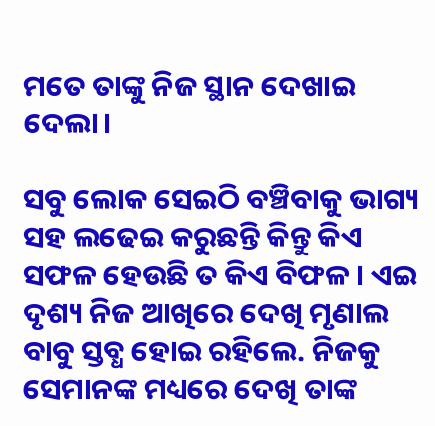ମତେ ତାଙ୍କୁ ନିଜ ସ୍ଥାନ ଦେଖାଇ ଦେଲା।

ସବୁ ଲୋକ ସେଇଠି ବଞ୍ଚିବାକୁ ଭାଗ୍ୟ ସହ ଲଢେଇ କରୁଛନ୍ତି କିନ୍ତୁ କିଏ ସଫଳ ହେଉଛି ତ କିଏ ବିଫଳ । ଏଇ ଦୃଶ୍ୟ ନିଜ ଆଖିରେ ଦେଖି ମୃଣାଲ ବାବୁ ସ୍ତବ୍ଧ ହୋଇ ରହିଲେ. ନିଜକୁ ସେମାନଙ୍କ ମଧ୍ୟରେ ଦେଖି ତାଙ୍କ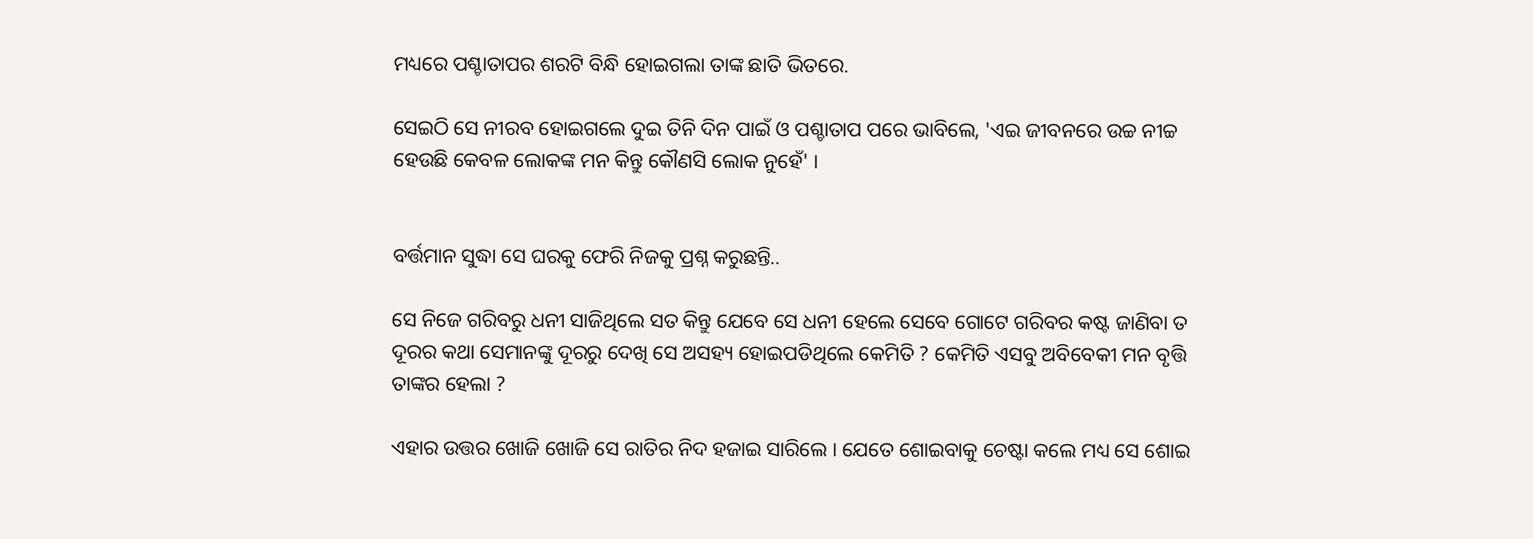ମଧ୍ୟରେ ପଶ୍ଚାତାପର ଶରଟି ବିନ୍ଧି ହୋଇଗଲା ତାଙ୍କ ଛାତି ଭିତରେ.

ସେଇଠି ସେ ନୀରବ ହୋଇଗଲେ ଦୁଇ ତିନି ଦିନ ପାଇଁ ଓ ପଶ୍ଚାତାପ ପରେ ଭାବିଲେ, 'ଏଇ ଜୀବନରେ ଉଚ୍ଚ ନୀଚ୍ଚ ହେଉଛି କେବଳ ଲୋକଙ୍କ ମନ କିନ୍ତୁ କୌଣସି ଲୋକ ନୁହେଁ' ।


ବର୍ତ୍ତମାନ ସୁଦ୍ଧା ସେ ଘରକୁ ଫେରି ନିଜକୁ ପ୍ରଶ୍ନ କରୁଛନ୍ତି..

ସେ ନିଜେ ଗରିବରୁ ଧନୀ ସାଜିଥିଲେ ସତ କିନ୍ତୁ ଯେବେ ସେ ଧନୀ ହେଲେ ସେବେ ଗୋଟେ ଗରିବର କଷ୍ଟ ଜାଣିବା ତ ଦୂରର କଥା ସେମାନଙ୍କୁ ଦୂରରୁ ଦେଖି ସେ ଅସହ୍ୟ ହୋଇପଡିଥିଲେ କେମିତି ? କେମିତି ଏସବୁ ଅବିବେକୀ ମନ ବୃତ୍ତି ତାଙ୍କର ହେଲା ?

ଏହାର ଉତ୍ତର ଖୋଜି ଖୋଜି ସେ ରାତିର ନିଦ ହଜାଇ ସାରିଲେ । ଯେତେ ଶୋଇବାକୁ ଚେଷ୍ଟା କଲେ ମଧ୍ୟ ସେ ଶୋଇ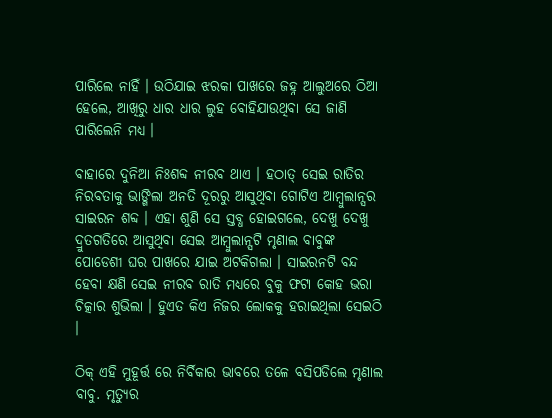ପାରିଲେ ନାହିଁ । ଉଠିଯାଇ ଝରକା ପାଖରେ ଜହ୍ନ ଆଲୁଅରେ ଠିଆ ହେଲେ, ଆଖିରୁ ଧାର ଧାର ଲୁହ ବୋହିଯାଉଥିବା ସେ ଜାଣି ପାରିଲେନି ମଧ୍ୟ ।

ବାହାରେ ଦୁନିଆ ନିଃଶବ୍ଦ ନୀରବ ଥାଏ । ହଠାତ୍ ସେଇ ରାତିର ନିରବତାକୁ ଭାଙ୍ଗିଲା ଅନତି ଦୂରରୁ ଆସୁଥିବା ଗୋଟିଏ ଆମ୍ବୁଲାନ୍ସର ସାଇରନ ଶବ୍ଦ । ଏହା ଶୁଣି ସେ ସ୍ତବ୍ଧ ହୋଇଗଲେ, ଦେଖୁ ଦେଖୁ ଦ୍ରୁତଗତିରେ ଆସୁଥିବା ସେଇ ଆମ୍ବୁଲାନ୍ସଟି ମୃଣାଲ ବାବୁଙ୍କ ପୋଡେଶୀ ଘର ପାଖରେ ଯାଇ ଅଟକିଗଲା । ସାଇରନଟି ବନ୍ଦ ହେବା କ୍ଷଣି ସେଇ ନୀରବ ରାତି ମଧ୍ୟରେ ବୁକୁ ଫଟା କୋହ ଭରା ଚିତ୍କାର ଶୁଭିଲା । ହୁଏତ କିଏ ନିଜର ଲୋକକୁ ହରାଇଥିଲା ସେଇଠି ।

ଠିକ୍ ଏହି ମୁହୂର୍ତ୍ତ ରେ ନିର୍ବିକାର ଭାବରେ ତଳେ ବସିପଡିଲେ ମୃଣାଲ ବାବୁ. ମୃତ୍ୟୁର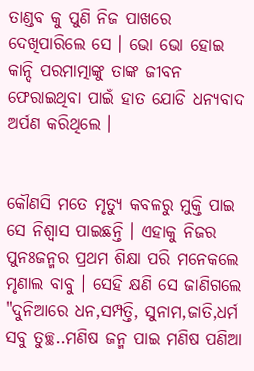ତାଣ୍ଡବ କୁ ପୁଣି ନିଜ ପାଖରେ ଦେଖିପାରିଲେ ସେ । ଭୋ ଭୋ ହୋଇ କାନ୍ଦି ପରମାତ୍ମାଙ୍କୁ ତାଙ୍କ ଜୀବନ ଫେରାଇଥିବା ପାଇଁ ହାତ ଯୋଡି ଧନ୍ୟବାଦ ଅର୍ପଣ କରିଥିଲେ ।


କୌଣସି ମତେ ମୃତ୍ୟୁ କବଳରୁ ମୁକ୍ତି ପାଇ ସେ ନିଶ୍ଵାସ ପାଇଛନ୍ତି । ଏହାକୁ ନିଜର ପୁନଃଜନ୍ମର ପ୍ରଥମ ଶିକ୍ଷା ପରି ମନେକଲେ ମୃଣାଲ ବାବୁ । ସେହି କ୍ଷଣି ସେ ଜାଣିଗଲେ "ଦୁନିଆରେ ଧନ,ସମ୍ପତ୍ତି, ସୁନାମ,ଜାତି,ଧର୍ମ ସବୁ ତୁଚ୍ଛ..ମଣିଷ ଜନ୍ମ ପାଇ ମଣିଷ ପଣିଆ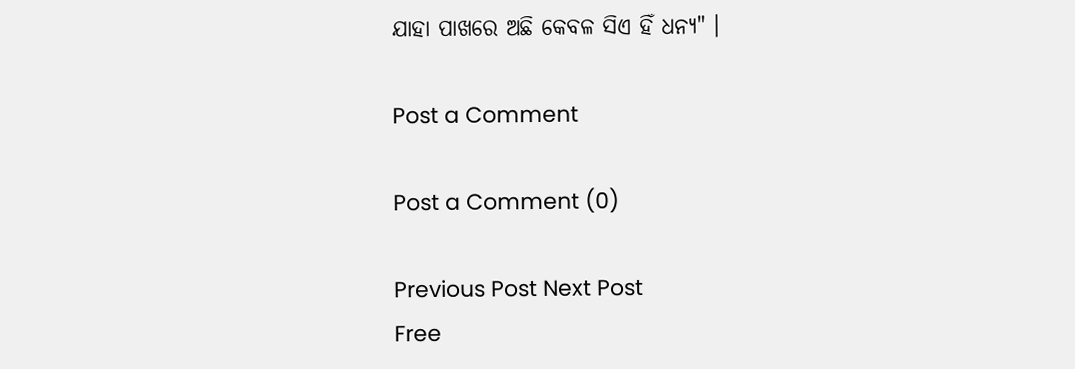ଯାହା ପାଖରେ ଅଛି କେବଳ ସିଏ ହିଁ ଧନ୍ୟ" ।

Post a Comment

Post a Comment (0)

Previous Post Next Post
Free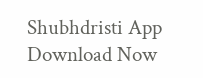Shubhdristi App Download Now